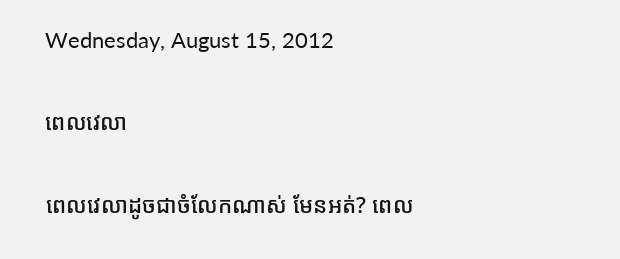Wednesday, August 15, 2012

ពេលវេលា

ពេលវេលាដូចជាចំលែកណាស់ មែនអត់? ពេល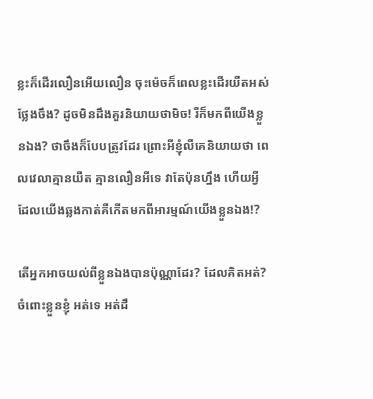ខ្លះក៏ដើរលឿនអើយលឿន ចុះម៉េចក៏ពេលខ្លះដើរយឺតអស់ថ្លែងចឹង? ដូចមិនដឹងគួរនិយាយថាមិច! រឺក៏មកពីយើងខ្លួនឯង? ថាចឹងក៏បែបត្រូវដែរ ព្រោះអីខ្ញុំលឺគេនិយាយថា ពេលវេលាគ្មានយឺត គ្មានលឿនអីទេ វាតែប៉ុនហ្នឹង ហើយអ្វីដែលយើងឆ្លងកាត់គឺកើតមកពីអារម្មណ៍យើងខ្លួនឯង!?

តើអ្នកអាចយល់ពីខ្លួនឯងបានប៉ុណ្ណាដែរ? ដែលគិតអត់? ចំពោះខ្លួនខ្ញុំ អត់ទេ អត់ដឹ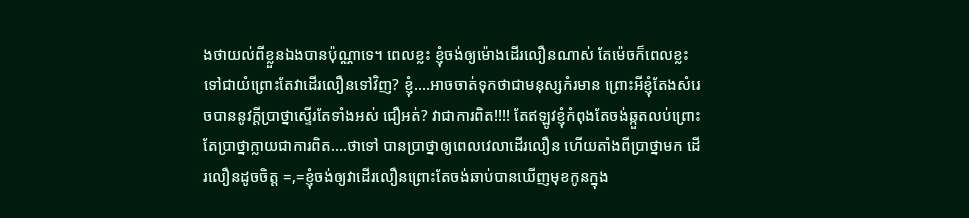ងថាយល់ពីខ្លួនឯងបានប៉ុណ្ណាទេ។ ពេលខ្លះ ខ្ញុំចង់ឲ្យម៉ោងដើរលឿនណាស់ តែម៉េចក៏ពេលខ្លះទៅជាយំព្រោះតែវាដើរលឿនទៅវិញ? ខ្ញុំ....អាចចាត់ទុកថាជាមនុស្សកំរមាន ព្រោះអីខ្ញុំតែងសំរេចបាននូវក្តីប្រាថ្នាស្ទើរតែទាំងអស់ ជឿអត់? វាជាការពិត!!!! តែឥឡូវខ្ញុំកំពុងតែចង់ឆ្កួតលប់ព្រោះតែប្រាថ្នាក្លាយជាការពិត….ថាទៅ បានប្រាថ្នាឲ្យពេលវេលាដើរលឿន ហើយតាំងពីប្រាថ្នាមក ដើរលឿនដូចចិត្ត =,=ខ្ញុំចង់ឲ្យវាដើរលឿនព្រោះតែចង់ឆាប់បានឃើញមុខកូនក្នុង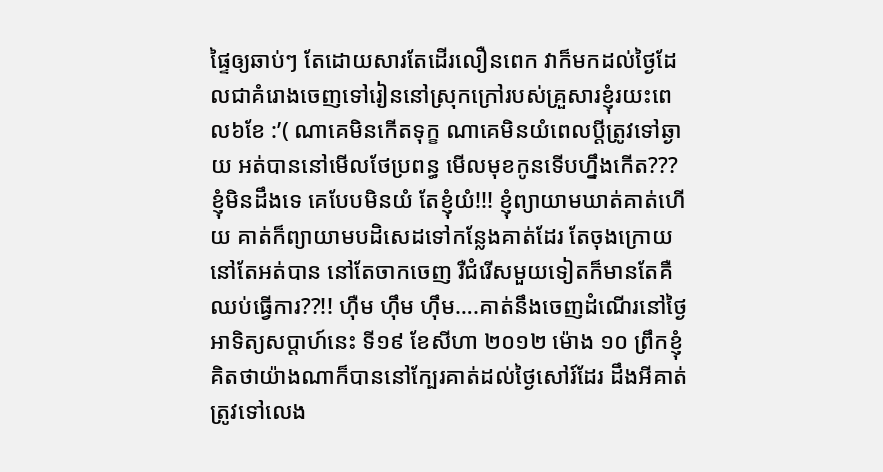ផ្ទៃឲ្យឆាប់ៗ តែដោយសារតែដើរលឿនពេក វាក៏មកដល់ថ្ងៃដែលជាគំរោងចេញទៅរៀននៅស្រុកក្រៅរបស់គ្រួសារខ្ញុំរយះពេល៦ខែ :’( ណាគេមិនកើតទុក្ខ ណាគេមិនយំពេលប្តីត្រូវទៅឆ្ងាយ អត់បាននៅមើលថែប្រពន្ធ មើលមុខកូនទើបហ្នឹងកើត??? ខ្ញុំមិនដឹងទេ គេបែបមិនយំ តែខ្ញុំយំ!!! ខ្ញុំព្យាយាមឃាត់គាត់ហើយ គាត់ក៏ព្យាយាមបដិសេដទៅកន្លែងគាត់ដែរ តែចុងក្រោយនៅតែអត់បាន នៅតែចាកចេញ រឺជំរើសមួយទៀតក៏មានតែគឺឈប់ធ្វើការ??!! ហ៊ឺម ហ៊ឹម ហ៊ឹម….គាត់នឹងចេញដំណើរនៅថ្ងៃអាទិត្យសប្តាហ៍នេះ ទី១៩ ខែសីហា ២០១២ ម៉ោង ១០ ព្រឹកខ្ញុំគិតថាយ៉ាងណាក៏បាននៅក្បែរគាត់ដល់ថ្ងៃសៅរ៍ដែរ ដឹងអីគាត់ត្រូវទៅលេង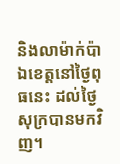និងលាម៉ាក់ប៉ាឯខេត្តនៅថ្ងៃពុធនេះ ដល់ថ្ងៃសុក្របានមកវិញ។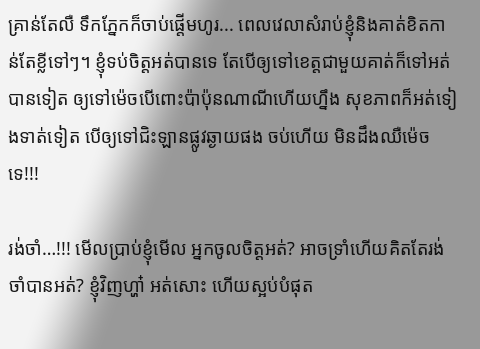គ្រាន់តែលឺ ទឹកភ្នែកក៏ចាប់ផ្តើមហូរ... ពេលវេលាសំរាប់ខ្ញុំនិងគាត់ខិតកាន់តែខ្លីទៅៗ។ ខ្ញុំទប់ចិត្តអត់បានទេ តែបើឲ្យទៅខេត្តជាមួយគាត់ក៏ទៅអត់បានទៀត ឲ្យទៅម៉េចបើពោះប៉ាប៉ុនណាណីហើយហ្នឹង សុខភាពក៏អត់ទៀងទាត់ទៀត បើឲ្យទៅជិះឡានផ្លូវឆ្ងាយផង ចប់ហើយ មិនដឹងឈឺម៉េចទេ!!!

រង់ចាំ…!!! មើលប្រាប់ខ្ញុំមើល អ្នកចូលចិត្តអត់? អាចទ្រាំហើយគិតតែរង់ចាំបានអត់? ខ្ញុំវិញហ្ហា៎ អត់សោះ ហើយស្អប់បំផុត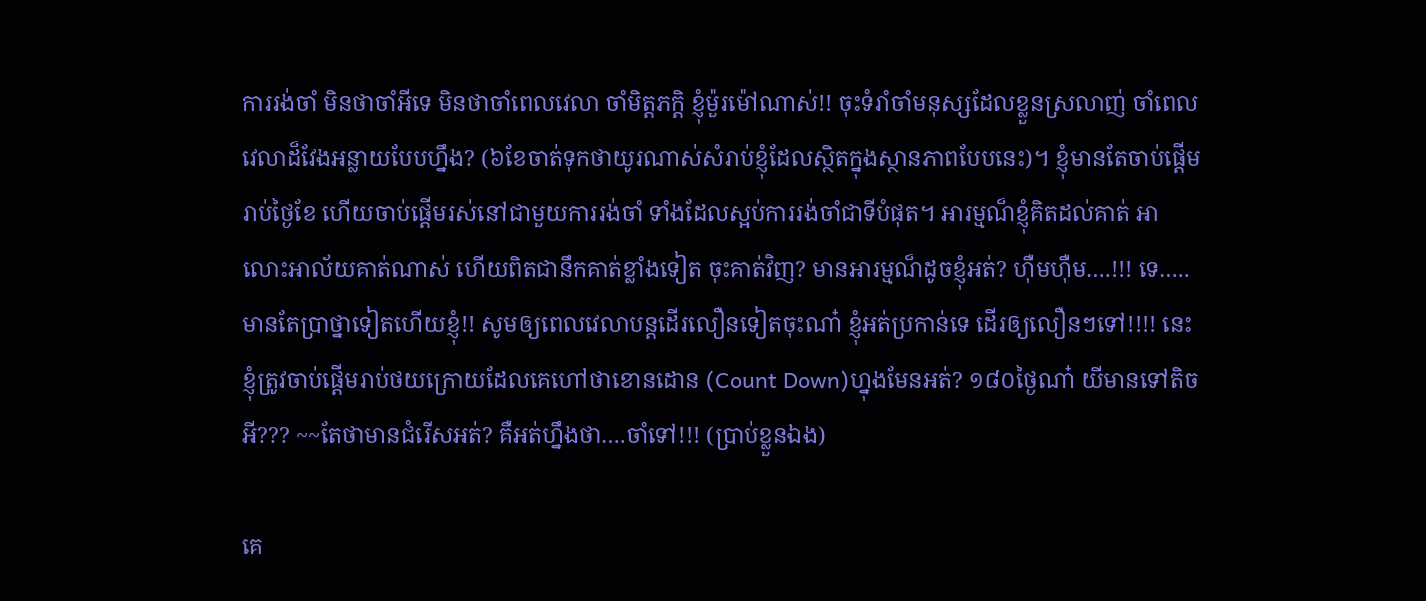ការរង់ចាំ មិនថាចាំអីទេ មិនថាចាំពេលវេលា ចាំមិត្តភក្តិ ខ្ញុំម៉ួរម៉ៅណាស់!! ចុះទំរាំចាំមនុស្សដែលខ្លួនស្រលាញ់ ចាំពេលវេលាដ៏វែងអន្លាយបែបហ្នឹង? (៦ខែចាត់ទុកថាយូរណាស់សំរាប់ខ្ញុំដែលស្ថិតក្នុងស្ថានភាពបែបនេះ)។ ខ្ញុំមានតែចាប់ផ្តើមរាប់ថ្ងៃខែ ហើយចាប់ផ្តើមរស់នៅជាមួយការរង់ចាំ ទាំងដែលស្អប់ការរង់ចាំជាទីបំផុត។ អារម្មណ៏ខ្ញុំគិតដល់គាត់ អាលោះអាល័យគាត់ណាស់ ហើយពិតជានឹកគាត់ខ្លាំងទៀត ចុះគាត់វិញ? មានអារម្មណ៏ដូចខ្ញុំអត់? ហ៊ឺមហ៊ឺម….!!! ទេ…..មានតែប្រាថ្នាទៀតហើយខ្ញុំ!! សូមឲ្យពេលវេលាបន្តដើរលឿនទៀតចុះណា៎ ខ្ញុំអត់ប្រកាន់ទេ ដើរឲ្យលឿនៗទៅ!!!! នេះខ្ញុំត្រូវចាប់ផ្តើមរាប់ថយក្រោយដែលគេហៅថាខោនដោន (Count Down)ហ្នុងមែនអត់? ១៨០ថ្ងៃណា៎ យីមានទៅតិចអី??? ~~តែថាមានជំរើសអត់? គឺអត់ហ្នឹងថា….ចាំទៅ!!! (ប្រាប់ខ្លួនឯង)

គេ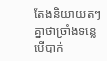តែងនិយាយតៗគ្នាថាច្រាំងទន្លេ បើបាក់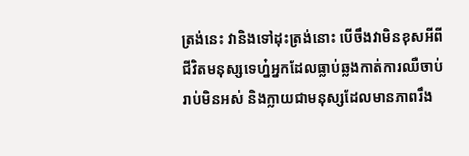ត្រង់នេះ វានិងទៅដុះត្រង់នោះ បើចឹងវាមិនខុសអីពីជីវិតមនុស្សទេហ្ន៎អ្នកដែលធ្លាប់ឆ្លងកាត់ការឈឺចាប់រាប់មិនអស់ និងក្លាយជាមនុស្សដែលមានភាពរឹង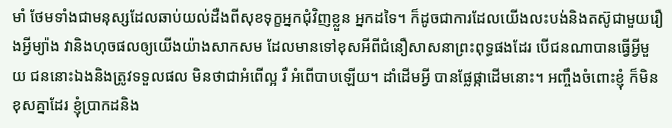មាំ ថែមទាំងជាមនុស្សដែលឆាប់យល់ដឺងពីសុខទុក្ខអ្នកជុំវិញខ្លួន អ្នកដទៃ។ ក៏ដូចជាការដែលយើងលះបង់និងតស៊ូជាមួយរឿងអ្វីម្យ៉ាង វានិងហុចផលឲ្យយើងយ៉ាងសាកសម ដែលមានទៅខុសអីពីជំនឿសាសនាព្រះពុទ្ធផងដែរ បើជនណាបានធ្វើអ្វីមួយ ជននោះឯងនិងត្រូវទទួលផល មិនថាជាអំពើល្អ រឺ អំពើបាបឡើយ។ ដាំដើមអ្វី បានផ្លែផ្កាដើមនោះ។ អញ្ចឹងចំពោះខ្ញុំ ក៏មិនខុសគ្នាដែរ ខ្ញុំប្រាកដនិង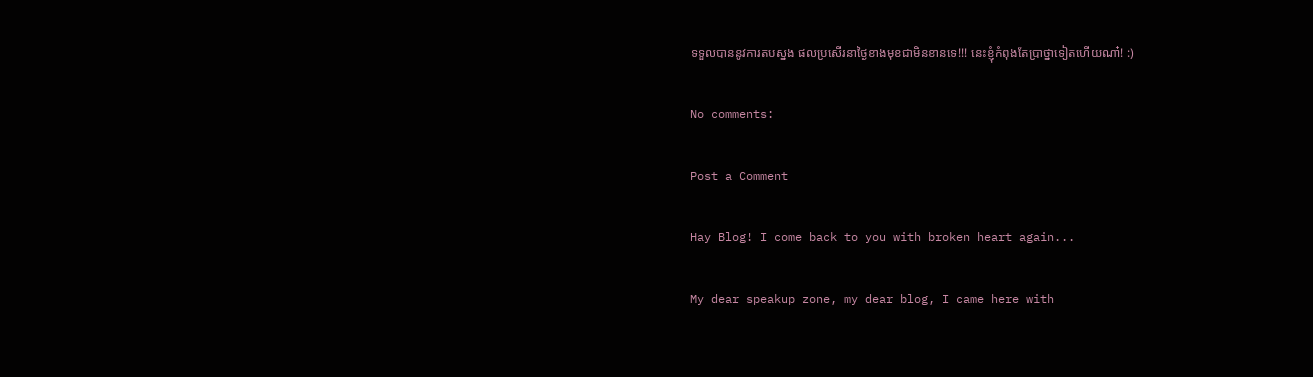ទទួលបាននូវការតបស្នង ផលប្រសើរនាថ្ងៃខាងមុខជាមិនខានទេ!!! នេះខ្ញុំកំពុងតែប្រាថ្នាទៀតហើយណា៎! :)

No comments:

Post a Comment

Hay Blog! I come back to you with broken heart again...

My dear speakup zone, my dear blog, I came here with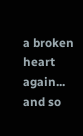a broken heart again... and so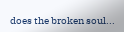does the broken soul...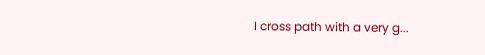I cross path with a very g...